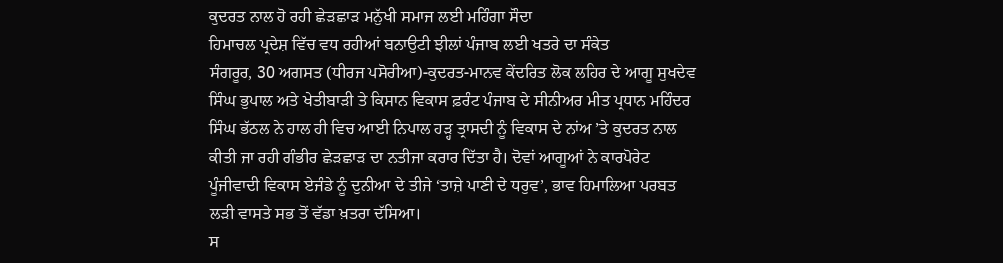ਕੁਦਰਤ ਨਾਲ ਹੋ ਰਹੀ ਛੇੜਛਾੜ ਮਨੁੱਖੀ ਸਮਾਜ ਲਈ ਮਹਿੰਗਾ ਸੌਦਾ
ਹਿਮਾਚਲ ਪ੍ਰਦੇਸ਼ ਵਿੱਚ ਵਧ ਰਹੀਆਂ ਬਨਾਉਟੀ ਝੀਲਾਂ ਪੰਜਾਬ ਲਈ ਖਤਰੇ ਦਾ ਸੰਕੇਤ
ਸੰਗਰੂਰ, 30 ਅਗਸਤ (ਧੀਰਜ ਪਸੋਰੀਆ)-ਕੁਦਰਤ-ਮਾਨਵ ਕੇਂਦਰਿਤ ਲੋਕ ਲਹਿਰ ਦੇ ਆਗੂ ਸੁਖਦੇਵ ਸਿੰਘ ਭੁਪਾਲ ਅਤੇ ਖੇਤੀਬਾੜੀ ਤੇ ਕਿਸਾਨ ਵਿਕਾਸ ਫ਼ਰੰਟ ਪੰਜਾਬ ਦੇ ਸੀਨੀਅਰ ਮੀਤ ਪ੍ਰਧਾਨ ਮਹਿੰਦਰ ਸਿੰਘ ਭੱਠਲ ਨੇ ਹਾਲ ਹੀ ਵਿਚ ਆਈ ਨਿਪਾਲ ਹੜ੍ਹ ਤ੍ਰਾਸਦੀ ਨੂੰ ਵਿਕਾਸ ਦੇ ਨਾਂਅ ’ਤੇ ਕੁਦਰਤ ਨਾਲ ਕੀਤੀ ਜਾ ਰਹੀ ਗੰਭੀਰ ਛੇੜਛਾੜ ਦਾ ਨਤੀਜਾ ਕਰਾਰ ਦਿੱਤਾ ਹੈ। ਦੋਵਾਂ ਆਗੂਆਂ ਨੇ ਕਾਰਪੋਰੇਟ ਪੂੰਜੀਵਾਦੀ ਵਿਕਾਸ ਏਜੰਡੇ ਨੂੰ ਦੁਨੀਆ ਦੇ ਤੀਜੇ ‘ਤਾਜ਼ੇ ਪਾਣੀ ਦੇ ਧਰੁਵ’, ਭਾਵ ਹਿਮਾਲਿਆ ਪਰਬਤ ਲੜੀ ਵਾਸਤੇ ਸਭ ਤੋਂ ਵੱਡਾ ਖ਼ਤਰਾ ਦੱਸਿਆ।
ਸ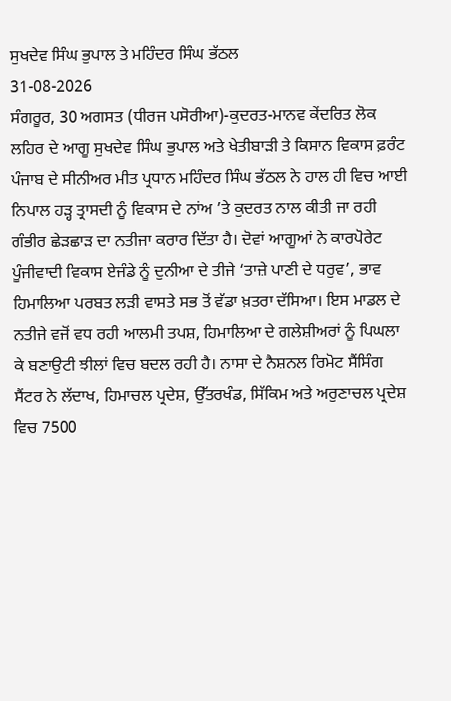ਸੁਖਦੇਵ ਸਿੰਘ ਭੁਪਾਲ ਤੇ ਮਹਿੰਦਰ ਸਿੰਘ ਭੱਠਲ
31-08-2026
ਸੰਗਰੂਰ, 30 ਅਗਸਤ (ਧੀਰਜ ਪਸੋਰੀਆ)-ਕੁਦਰਤ-ਮਾਨਵ ਕੇਂਦਰਿਤ ਲੋਕ ਲਹਿਰ ਦੇ ਆਗੂ ਸੁਖਦੇਵ ਸਿੰਘ ਭੁਪਾਲ ਅਤੇ ਖੇਤੀਬਾੜੀ ਤੇ ਕਿਸਾਨ ਵਿਕਾਸ ਫ਼ਰੰਟ ਪੰਜਾਬ ਦੇ ਸੀਨੀਅਰ ਮੀਤ ਪ੍ਰਧਾਨ ਮਹਿੰਦਰ ਸਿੰਘ ਭੱਠਲ ਨੇ ਹਾਲ ਹੀ ਵਿਚ ਆਈ ਨਿਪਾਲ ਹੜ੍ਹ ਤ੍ਰਾਸਦੀ ਨੂੰ ਵਿਕਾਸ ਦੇ ਨਾਂਅ ’ਤੇ ਕੁਦਰਤ ਨਾਲ ਕੀਤੀ ਜਾ ਰਹੀ ਗੰਭੀਰ ਛੇੜਛਾੜ ਦਾ ਨਤੀਜਾ ਕਰਾਰ ਦਿੱਤਾ ਹੈ। ਦੋਵਾਂ ਆਗੂਆਂ ਨੇ ਕਾਰਪੋਰੇਟ ਪੂੰਜੀਵਾਦੀ ਵਿਕਾਸ ਏਜੰਡੇ ਨੂੰ ਦੁਨੀਆ ਦੇ ਤੀਜੇ ‘ਤਾਜ਼ੇ ਪਾਣੀ ਦੇ ਧਰੁਵ’, ਭਾਵ ਹਿਮਾਲਿਆ ਪਰਬਤ ਲੜੀ ਵਾਸਤੇ ਸਭ ਤੋਂ ਵੱਡਾ ਖ਼ਤਰਾ ਦੱਸਿਆ। ਇਸ ਮਾਡਲ ਦੇ ਨਤੀਜੇ ਵਜੋਂ ਵਧ ਰਹੀ ਆਲਮੀ ਤਪਸ਼, ਹਿਮਾਲਿਆ ਦੇ ਗਲੇਸ਼ੀਅਰਾਂ ਨੂੰ ਪਿਘਲਾ ਕੇ ਬਣਾਉਟੀ ਝੀਲਾਂ ਵਿਚ ਬਦਲ ਰਹੀ ਹੈ। ਨਾਸਾ ਦੇ ਨੈਸ਼ਨਲ ਰਿਮੋਟ ਸੈਂਸਿੰਗ ਸੈਂਟਰ ਨੇ ਲੱਦਾਖ, ਹਿਮਾਚਲ ਪ੍ਰਦੇਸ਼, ਉੱਤਰਖੰਡ, ਸਿੱਕਿਮ ਅਤੇ ਅਰੁਣਾਚਲ ਪ੍ਰਦੇਸ਼ ਵਿਚ 7500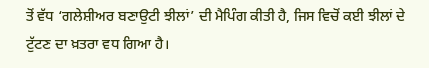ਤੋਂ ਵੱਧ ‘ਗਲੇਸ਼ੀਅਰ ਬਣਾਉਟੀ ਝੀਲਾਂ’ ਦੀ ਮੈਪਿੰਗ ਕੀਤੀ ਹੈ, ਜਿਸ ਵਿਚੋਂ ਕਈ ਝੀਲਾਂ ਦੇ ਟੁੱਟਣ ਦਾ ਖ਼ਤਰਾ ਵਧ ਗਿਆ ਹੈ।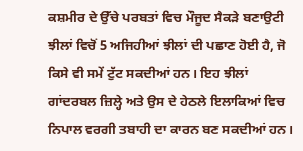ਕਸ਼ਮੀਰ ਦੇ ਉੱਚੇ ਪਰਬਤਾਂ ਵਿਚ ਮੌਜੂਦ ਸੈਕੜੇ ਬਣਾਉਟੀ ਝੀਲਾਂ ਵਿਚੋਂ 5 ਅਜਿਹੀਆਂ ਝੀਲਾਂ ਦੀ ਪਛਾਣ ਹੋਈ ਹੈ, ਜੋ ਕਿਸੇ ਵੀ ਸਮੇਂ ਟੁੱਟ ਸਕਦੀਆਂ ਹਨ। ਇਹ ਝੀਲਾਂ ਗਾਂਦਰਬਲ ਜ਼ਿਲ੍ਹੇ ਅਤੇ ਉਸ ਦੇ ਹੇਠਲੇ ਇਲਾਕਿਆਂ ਵਿਚ ਨਿਪਾਲ ਵਰਗੀ ਤਬਾਹੀ ਦਾ ਕਾਰਨ ਬਣ ਸਕਦੀਆਂ ਹਨ।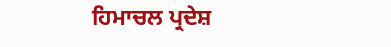ਹਿਮਾਚਲ ਪ੍ਰਦੇਸ਼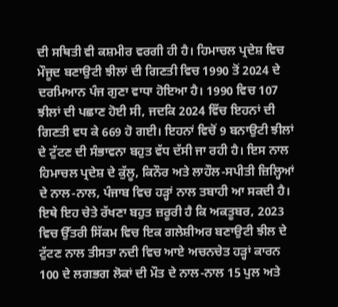ਦੀ ਸਥਿਤੀ ਵੀ ਕਸ਼ਮੀਰ ਵਰਗੀ ਹੀ ਹੈ। ਹਿਮਾਚਲ ਪ੍ਰਦੇਸ਼ ਵਿਚ ਮੌਜੂਦ ਬਣਾਉਟੀ ਝੀਲਾਂ ਦੀ ਗਿਣਤੀ ਵਿਚ 1990 ਤੋਂ 2024 ਦੇ ਦਰਮਿਆਨ ਪੰਜ ਗੁਣਾ ਵਾਧਾ ਹੋਇਆ ਹੈ। 1990 ਵਿਚ 107 ਝੀਲਾਂ ਦੀ ਪਛਾਣ ਹੋਈ ਸੀ, ਜਦਕਿ 2024 ਵਿੱਚ ਇਹਨਾਂ ਦੀ ਗਿਣਤੀ ਵਧ ਕੇ 669 ਹੋ ਗਈ। ਇਹਨਾਂ ਵਿਚੋਂ 9 ਬਨਾਉਟੀ ਝੀਲਾਂ ਦੇ ਟੁੱਟਣ ਦੀ ਸੰਭਾਵਨਾ ਬਹੁਤ ਵੱਧ ਦੱਸੀ ਜਾ ਰਹੀ ਹੈ। ਇਸ ਨਾਲ ਹਿਮਾਚਲ ਪ੍ਰਦੇਸ਼ ਦੇ ਕੁੱਲੂ, ਕਿਨੌਰ ਅਤੇ ਲਾਹੌਲ-ਸਪੀਤੀ ਜ਼ਿਲ੍ਹਿਆਂ ਦੇ ਨਾਲ-ਨਾਲ, ਪੰਜਾਬ ਵਿਚ ਹੜ੍ਹਾਂ ਨਾਲ ਤਬਾਹੀ ਆ ਸਕਦੀ ਹੈ। ਇਥੇ ਇਹ ਚੇਤੇ ਰੱਖਣਾ ਬਹੁਤ ਜ਼ਰੂਰੀ ਹੈ ਕਿ ਅਕਤੂਬਰ, 2023 ਵਿਚ ਉੱਤਰੀ ਸਿੱਕਮ ਵਿਚ ਇਕ ਗਲੇਸ਼ੀਅਰ ਬਣਾਉਟੀ ਝੀਲ ਦੇ ਟੁੱਟਣ ਨਾਲ ਤੀਸਤਾ ਨਦੀ ਵਿਚ ਆਏ ਅਚਨਚੇਤ ਹੜ੍ਹਾਂ ਕਾਰਨ 100 ਦੇ ਲਗਭਗ ਲੋਕਾਂ ਦੀ ਮੌਤ ਦੇ ਨਾਲ-ਨਾਲ 15 ਪੁਲ ਅਤੇ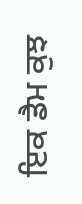ਇਕ ਡੈਮ ਕੁਝ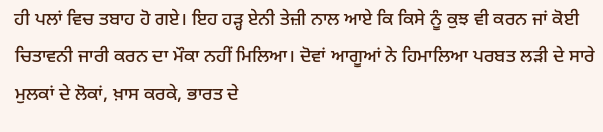ਹੀ ਪਲਾਂ ਵਿਚ ਤਬਾਹ ਹੋ ਗਏ। ਇਹ ਹੜ੍ਹ ਏਨੀ ਤੇਜ਼ੀ ਨਾਲ ਆਏ ਕਿ ਕਿਸੇ ਨੂੰ ਕੁਝ ਵੀ ਕਰਨ ਜਾਂ ਕੋਈ ਚਿਤਾਵਨੀ ਜਾਰੀ ਕਰਨ ਦਾ ਮੌਕਾ ਨਹੀਂ ਮਿਲਿਆ। ਦੋਵਾਂ ਆਗੂਆਂ ਨੇ ਹਿਮਾਲਿਆ ਪਰਬਤ ਲੜੀ ਦੇ ਸਾਰੇ ਮੁਲਕਾਂ ਦੇ ਲੋਕਾਂ, ਖ਼ਾਸ ਕਰਕੇ, ਭਾਰਤ ਦੇ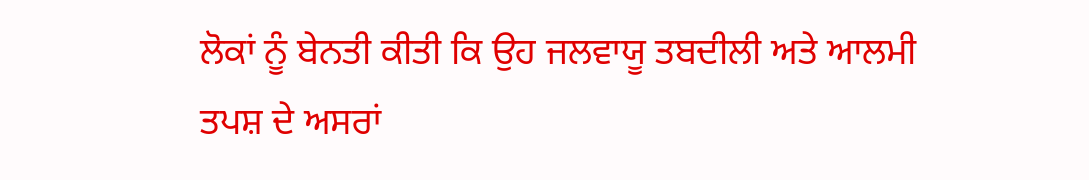ਲੋਕਾਂ ਨੂੰ ਬੇਨਤੀ ਕੀਤੀ ਕਿ ਉਹ ਜਲਵਾਯੂ ਤਬਦੀਲੀ ਅਤੇ ਆਲਮੀ ਤਪਸ਼ ਦੇ ਅਸਰਾਂ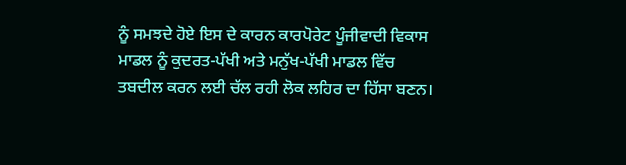ਨੂੰ ਸਮਝਦੇ ਹੋਏ ਇਸ ਦੇ ਕਾਰਨ ਕਾਰਪੋਰੇਟ ਪੂੰਜੀਵਾਦੀ ਵਿਕਾਸ ਮਾਡਲ ਨੂੰ ਕੁਦਰਤ-ਪੱਖੀ ਅਤੇ ਮਨੁੱਖ-ਪੱਖੀ ਮਾਡਲ ਵਿੱਚ ਤਬਦੀਲ ਕਰਨ ਲਈ ਚੱਲ ਰਹੀ ਲੋਕ ਲਹਿਰ ਦਾ ਹਿੱਸਾ ਬਣਨ।